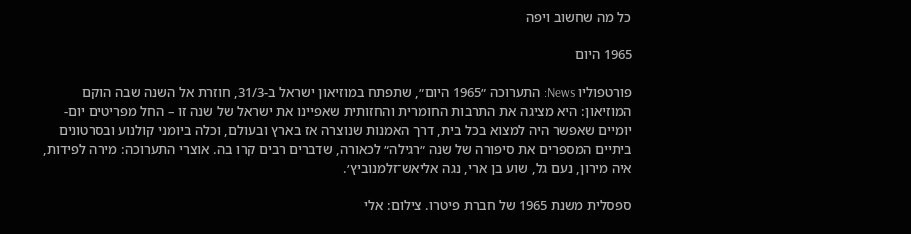כל מה שחשוב ויפה

1965 היום

פורטפוליו News: התערוכה ״1965 היום״, שתפתח במוזיאון ישראל ב-31/3, חוזרת אל השנה שבה הוקם המוזיאון: היא מציגה את התרבות החומרית והחזותית שאפיינו את ישראל של שנה זו – החל מפריטים יום-יומיים שאפשר היה למצוא בכל בית, דרך האמנות שנוצרה אז בארץ ובעולם, וכלה ביומני קולנוע ובסרטונים ביתיים המספרים את סיפורה של שנה ״רגילה״ לכאורה, שדברים רבים קרו בה. אוצרי התערוכה: מירה לפידות, איה מירון, נעם גל, שוע בן ארי, נגה אליאש־זלמנוביץ׳.

ספסלית משנת 1965 של חברת פיטרו. צילום: אלי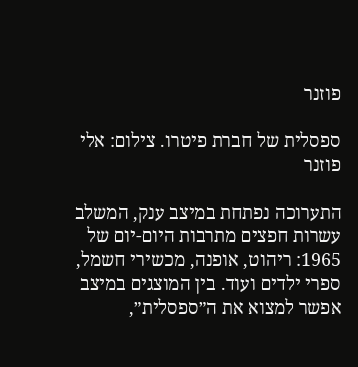פוזנר

ספסלית של חברת פיטרו. צילום: אלי פוזנר

התערוכה נפתחת במיצב ענק, המשלב עשרות חפצים מתרבות היום-יום של 1965: ריהוט, אופנה, מכשירי חשמל, ספרי ילדים ועוד. בין המוצגים במיצב אפשר למצוא את ה״ספסלית״,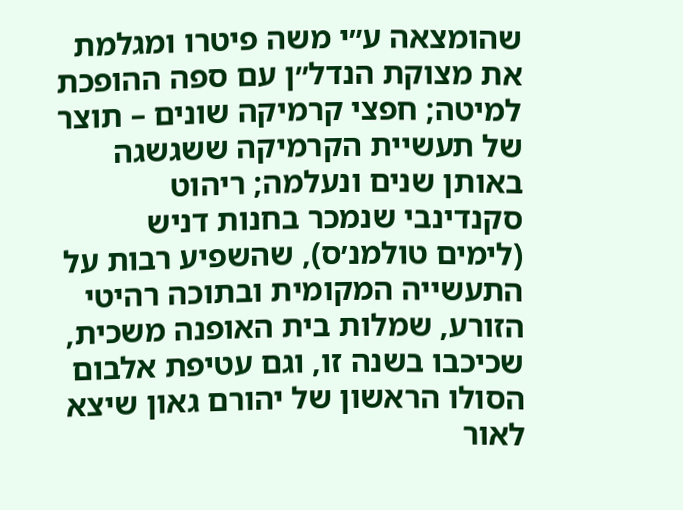שהומצאה ע״י משה פיטרו ומגלמת את מצוקת הנדל״ן עם ספה ההופכת למיטה; חפצי קרמיקה שונים – תוצר של תעשיית הקרמיקה ששגשגה באותן שנים ונעלמה; ריהוט סקנדינבי שנמכר בחנות דניש (לימים טולמנ׳ס), שהשפיע רבות על התעשייה המקומית ובתוכה רהיטי הזורע, שמלות בית האופנה משכית, שכיכבו בשנה זו, וגם עטיפת אלבום הסולו הראשון של יהורם גאון שיצא לאור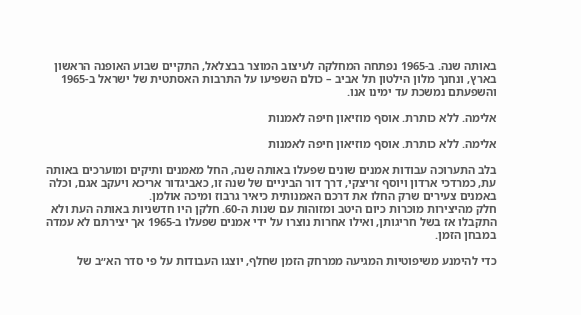באותה שנה. ב-1965 נפתחה המחלקה לעיצוב המוצר בבצלאל, התקיים שבוע האופנה הראשון בארץ, ונחנך מלון הילטון תל אביב – כולם השפיעו על התרבות האסתטית של ישראל ב-1965 והשפעתם נמשכת עד ימינו אנו.

אלימה. ללא כותרת. אוסף מוזיאון חיפה לאמנות

אלימה. ללא כותרת. אוסף מוזיאון חיפה לאמנות

בלב התערוכה עבודות אמנים שונים שפעלו באותה שנה, החל מאמנים ותיקים ומוערכים באותה עת, כמרדכי ארדון ויוסף זריצקי, דרך דור הביניים של שנה זו, כאביגדור אריכא ויעקב אגם, וכלה באמנים צעירים שרק החלו את דרכם האמנותית כיאיר גרבוז ומיכה אולמן.
חלק מהיצירות מוכרות כיום היטב ומזוהות עם שנות ה-60. חלקן היו חדשניות באותה העת ולא התקבלו אז בשל חריגותן, ואילו אחרות נוצרו על ידי אמנים שפעלו ב-1965 אך יצירתם לא עמדה במבחן הזמן.

כדי להימנע משיפוטיות המגיעה ממרחק הזמן שחלף, יוצגו העבודות על פי סדר הא״ב של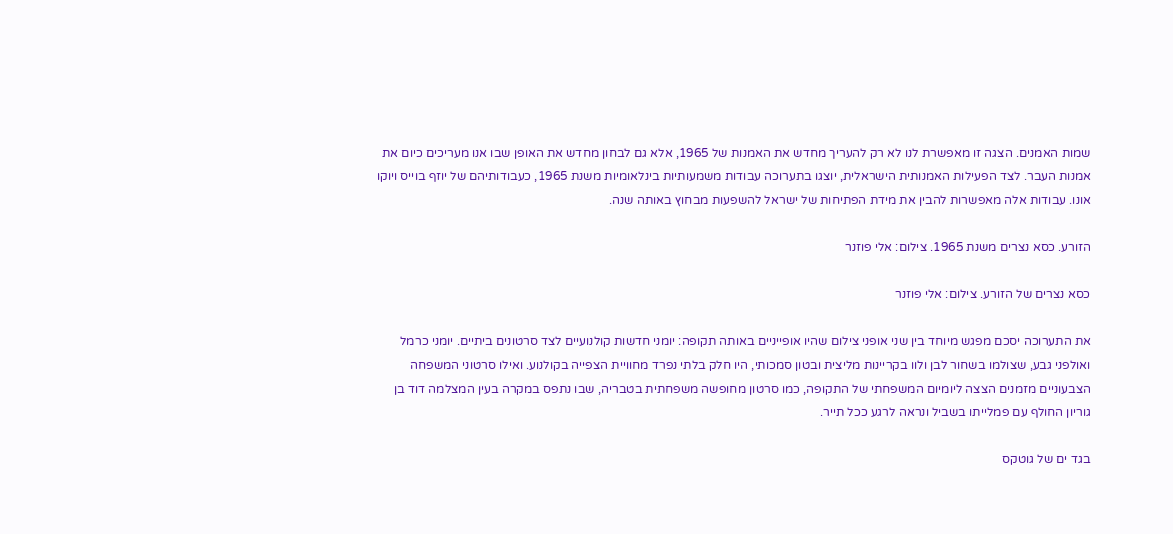שמות האמנים. הצגה זו מאפשרת לנו לא רק להעריך מחדש את האמנות של 1965, אלא גם לבחון מחדש את האופן שבו אנו מעריכים כיום את אמנות העבר. לצד הפעילות האמנותית הישראלית, יוצגו בתערוכה עבודות משמעותיות בינלאומיות משנת 1965, כעבודותיהם של יוזף בוייס ויוקו אונו. עבודות אלה מאפשרות להבין את מידת הפתיחות של ישראל להשפעות מבחוץ באותה שנה.

הזורע. כסא נצרים משנת 1965. צילום: אלי פוזנר

כסא נצרים של הזורע. צילום: אלי פוזנר

את התערוכה יסכם מפגש מיוחד בין שני אופני צילום שהיו אופייניים באותה תקופה: יומני חדשות קולנועיים לצד סרטונים ביתיים. יומני כרמל ואולפני גבע, שצולמו בשחור לבן ולוו בקריינות מליצית ובטון סמכותי, היו חלק בלתי נפרד מחוויית הצפייה בקולנוע. ואילו סרטוני המשפחה הצבעוניים מזמנים הצצה ליומיום המשפחתי של התקופה, כמו סרטון מחופשה משפחתית בטבריה, שבו נתפס במקרה בעין המצלמה דוד בן גוריון החולף עם פמלייתו בשביל ונראה לרגע ככל תייר.

בגד ים של גוטקס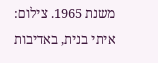משנת 1965. צילום: איתי בנית, באדיבות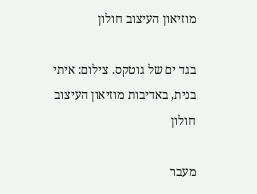מוזיאון העיצוב חולון

בגד ים של גוטקס. צילום: איתי בנית, באדיבות מוזיאון העיצוב חולון

מעבר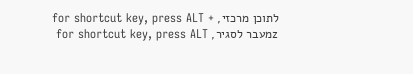לתוכן מרכזי, for shortcut key, press ALT + zמעבר לסגיר, for shortcut key, press ALT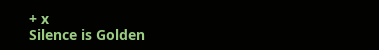+ x
Silence is Golden